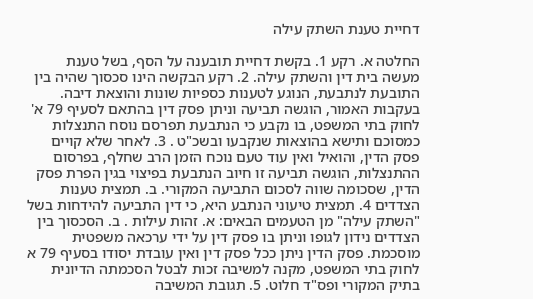דחיית טענת השתק עילה

החלטה א. רקע 1. בקשת דחיית תובענה על הסף, בשל טענת מעשה בית דין והשתק עילה. 2. רקע הבקשה הינו סכסוך שהיה בין התובעת לנתבעת, הנוגע לטענות כספיות שונות והוצאת דיבה. בעקבות האמור, הוגשה תביעה וניתן פסק דין בהתאם לסעיף 79 א' לחוק בתי המשפט, בו נקבע כי הנתבעת תפרסם נוסח התנצלות כמסוכם ותישא בהוצאות שנקבעו ובשכ"ט . 3. לאחר שלא קויים פסק הדין, והואיל ואין עוד טעם נוכח הזמן הרב שחלף, בפרסום ההתנצלות, הוגשה תביעה זו חיוב הנתבעת בפיצוי בגין הפרת פסק הדין, שסכומה שווה לסכום התביעה המקורי. ב. תמצית טענות הצדדים 4. תמצית טיעוני הנתבע היא, כי דין התביעה להידחות בשל "השתק עילה" מן הטעמים הבאים: א. זהות עילות . ב. הסכסוך בין הצדדים נידון לגופו וניתן בו פסק דין על ידי ערכאה משפטית מוסכמת. פסק הדין ניתן ככל פסק דין ואין עובדת יסודו בסעיף 79 א לחוק בתי המשפט, מקנה למשיבה זכות לבטל הסכמתה הדיונית בתיק המקורי ופס"ד חלוט. 5. תגובת המשיבה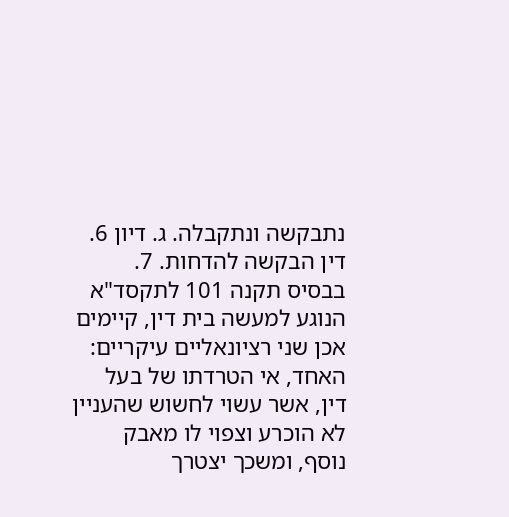נתבקשה ונתקבלה. ג. דיון 6. דין הבקשה להדחות. 7. בבסיס תקנה 101 לתקסד"א הנוגע למעשה בית דין, קיימים אכן שני רציונאליים עיקריים: האחד, אי הטרדתו של בעל דין, אשר עשוי לחשוש שהעניין לא הוכרע וצפוי לו מאבק נוסף, ומשכך יצטרך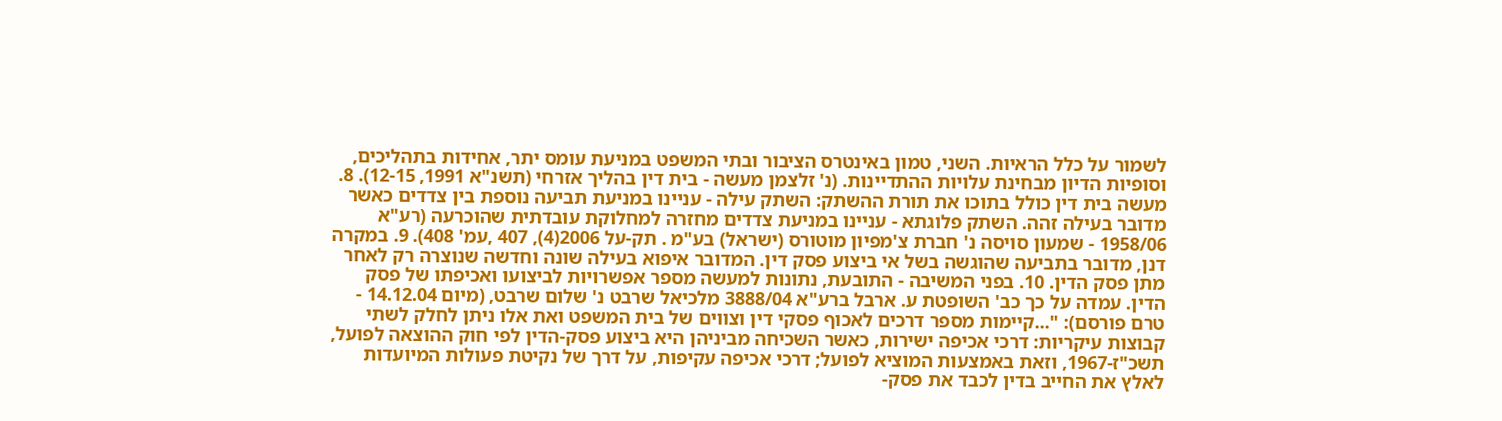לשמור על כלל הראיות. השני, טמון באינטרס הציבור ובתי המשפט במניעת עומס יתר, אחידות בתהליכים, וסופיות הדיון מבחינת עלויות ההתדיינות. (נ' זלצמן מעשה - בית דין בהליך אזרחי (תשנ"א 1991, 12-15). 8. מעשה בית דין כולל בתוכו את תורת ההשתק: השתק עילה - עניינו במניעת תביעה נוספת בין צדדים כאשר מדובר בעילה זהה. השתק פלוגתא - עניינו במניעת צדדים מחזרה למחלוקת עובדתית שהוכרעה (רע"א 1958/06 - שמעון סויסה נ' חברת צ'מפיון מוטורס (ישראל) בע"מ . תק-על 2006(4), 407 ,עמ' 408). 9. במקרה דנן, מדובר בתביעה שהוגשה בשל אי ביצוע פסק דין. המדובר איפוא בעילה שונה וחדשה שנוצרה רק לאחר מתן פסק הדין. 10. בפני המשיבה - התובעת, נתונות למעשה מספר אפשרויות לביצועו ואכיפתו של פסק הדין. עמדה על כך כב' השופטת ע. ארבל ברע"א 3888/04 מלכיאל שרבט נ' שלום שרבט, (מיום 14.12.04 - טרם פורסם): "...קיימות מספר דרכים לאכוף פסקי דין וצווים של בית המשפט ואת אלו ניתן לחלק לשתי קבוצות עיקריות: דרכי אכיפה ישירות, כאשר השכיחה מביניהן היא ביצוע פסק-הדין לפי חוק ההוצאה לפועל, תשכ"ז-1967, וזאת באמצעות המוציא לפועל; דרכי אכיפה עקיפות, על דרך של נקיטת פעולות המיועדות לאלץ את החייב בדין לכבד את פסק-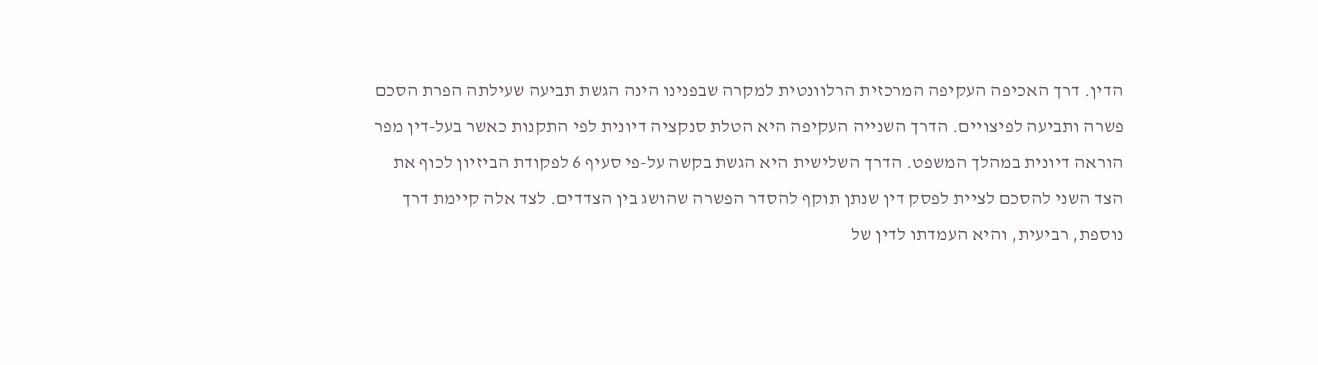הדין. דרך האכיפה העקיפה המרכזית הרלוונטית למקרה שבפנינו הינה הגשת תביעה שעילתה הפרת הסכם פשרה ותביעה לפיצויים. הדרך השנייה העקיפה היא הטלת סנקציה דיונית לפי התקנות כאשר בעל-דין מפר הוראה דיונית במהלך המשפט. הדרך השלישית היא הגשת בקשה על-פי סעיף 6 לפקודת הביזיון לכוף את הצד השני להסכם לציית לפסק דין שנתן תוקף להסדר הפשרה שהושג בין הצדדים. לצד אלה קיימת דרך נוספת, רביעית, והיא העמדתו לדין של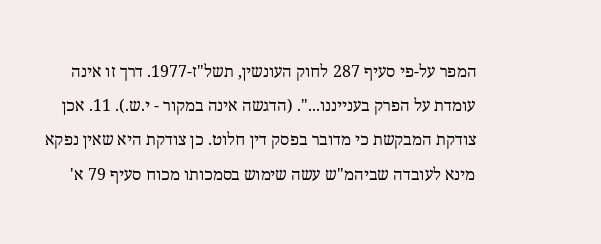המפר על-פי סעיף 287 לחוק העונשין, תשל"ז-1977. דרך זו אינה עומדת על הפרק בענייננו...". (הדגשה אינה במקור - י.ש.). 11. אכן צודקת המבקשת כי מדובר בפסק דין חלוט. כן צודקת היא שאין נפקא מינא לעובדה שביהמ"ש עשה שימוש בסמכותו מכוח סעיף 79 א'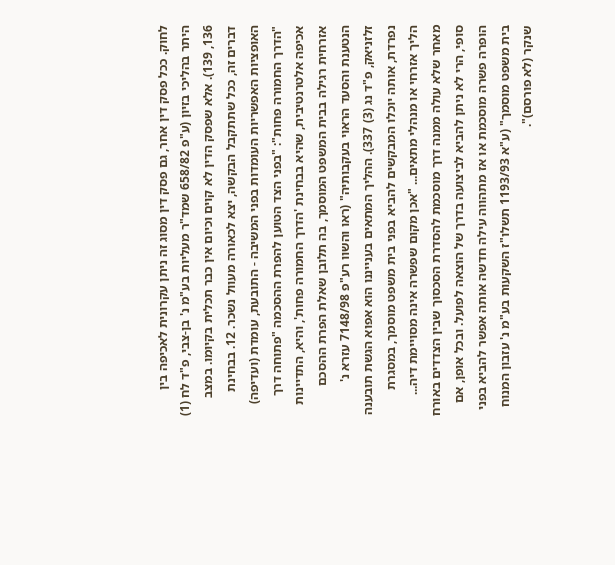לחוק. ככל פסק דין אחר, גם פסק דין מסוג זה ניתן עקרונית לאכיפה בין היתר בהליכי בזיון (ע"פ 658/82 שמד"ר מעליות בע"מ נ' בן-צבי, פ"ד לח (1) 136, 139). אלא שפסק הדין לא קוים וכיום אין כבר תכלית בקיומו. במצב דברים זה, ככל שתתקבל הבקשה, יצא לכאורה מעוול נשכר. 12. בבחינת האופציות האפשריות העומדות בפני המשיבה - התובעת, עומדת (ועדיפה) "הדרך החמורה פחות": "בפני הצד הטוען להפרת ההסכמה "פתוחה דרך אכיפה אלטרנטיבית, שהיא בבחינת 'הדרך החמורה פחות', והיא, התדיינות אזרחית רגילה בבית המשפט המוסמך, בה תלובן שאלת הפרת ההסכם הנטענת והסעד הראוי בעקבותיה" (ראו והשוו רע"פ 7148/98 עזרא נ' זלזניאק, פ"ד נג (3) 337). ההליך המתאים בענייננו הוא אפוא הגשת תובענה נפרדת, אותה יוכלו המבקשים להביא בפני בית משפט מוסמך, במסגרת הליך אזרחי או מנהלי מתאים... "אכן מקום שפשרה אינה מסויימת דיה... מאחר שלא עולה ממנה דרך מוסכמת להסדרת הסכסוך שבין הצדדים באורח סופי, הרי לא ניתן להביא לביצועה בדרך של הוצאה לפועל. ובכל אופן, אם הופרה פשרה מוסכמת או אז מתהווה עילה חדשה אותה אפשר להביא בפני בית משפט מוסמך" (ע"א 1193/93 תשלו"ז השקעות בע"מ נ' עזבון המנוח שנקר (לא פורסם)".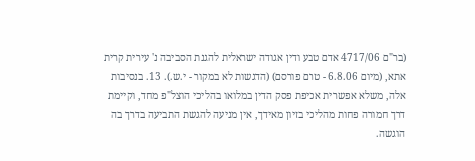(בר"ם 4717/06 אדם טבע ודין אגודה ישראלית להגנת הסביבה נ' עירית קרית אתא, (מיום 6.8.06 - טרם פורסם) (הדגשות לא במקור - י.ש.). 13. בנסיבות אלה, משלא אפשרית אכיפת פסק הדין במלואו בהליכי הוצל"פ מחד, וקיימת דרך חמורה פחות מהליכי בזיון מאידך, אין מניעה להגשת התביעה בדרך בה הוגשה.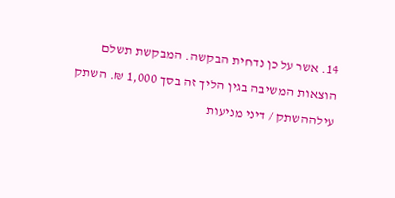14. אשר על כן נדחית הבקשה. המבקשת תשלם הוצאות המשיבה בגין הליך זה בסך 1,000 ₪. השתק עילההשתק / דיני מניעות